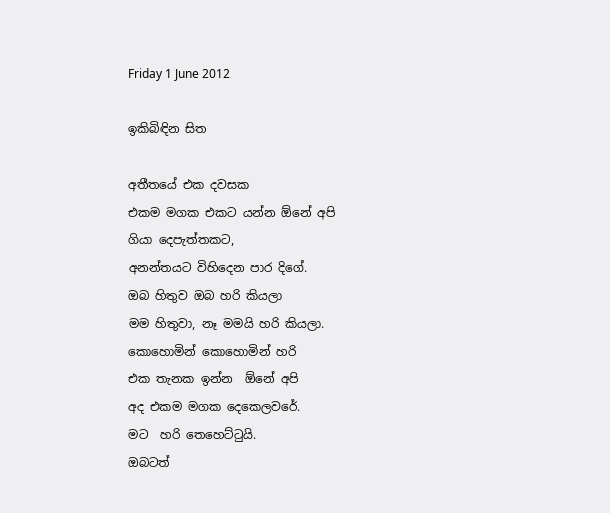Friday 1 June 2012

ඉකිබිඳින සිත

අතීතයේ එක දවසක
එකම මගක එකට යන්න ඕනේ අපි
ගියා දෙපැත්තකට,
අනන්තයට විහිදෙන පාර දිගේ.
ඔබ හිතුව ඔබ හරි කියලා
මම හිතුවා, නෑ මමයි හරි කියලා.
කොහොමින් කොහොමින් හරි
එක තැනක ඉන්න  ඕනේ අපි
අද එකම මගක දෙකෙලවරේ.
මට  හරි තෙහෙට්ටුයි.
ඔබටත්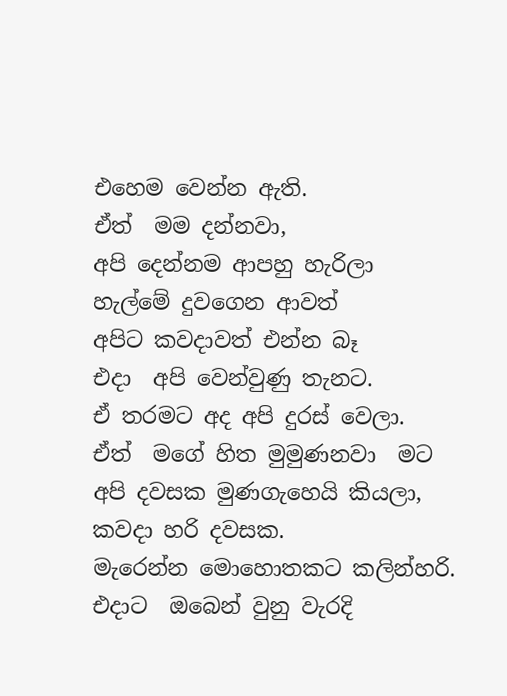එහෙම වෙන්න ඇති.
ඒත්  මම දන්නවා,
අපි දෙන්නම ආපහු හැරිලා
හැල්මේ දුවගෙන ආවත්
අපිට කවදාවත් එන්න බෑ
එදා  අපි වෙන්වුණු තැනට.
ඒ තරමට අද අපි දුරස් වෙලා.
ඒත්  මගේ හිත මුමුණනවා  මට
අපි දවසක මුණගැහෙයි කියලා,
කවදා හරි දවසක.
මැරෙන්න මොහොතකට කලින්හරි.
එදාට  ඔබෙන් වුනු වැරදි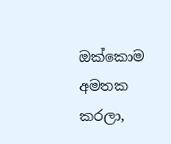ඔක්කොම අමතක කරලා,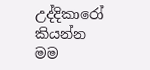උද්දිකාරෝ  කියන්න
මම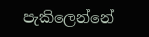පැකිලෙන්නේ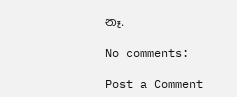නෑ.

No comments:

Post a Comment